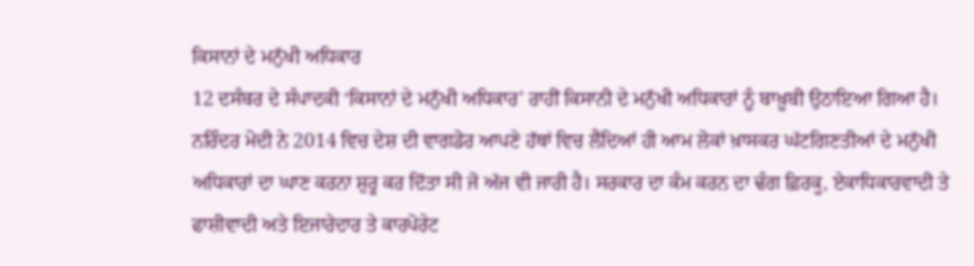ਕਿਸਾਨਾਂ ਦੇ ਮਨੁੱਖੀ ਅਧਿਕਾਰ
12 ਦਸੰਬਰ ਦੇ ਸੰਪਾਦਕੀ ‘ਕਿਸਾਨਾਂ ਦੇ ਮਨੁੱਖੀ ਅਧਿਕਾਰ’ ਰਾਹੀਂ ਕਿਸਾਨੀ ਦੇ ਮਨੁੱਖੀ ਅਧਿਕਾਰਾਂ ਨੂੰ ਬਾਖ਼ੂਬੀ ਉਠਾਇਆ ਗਿਆ ਹੈ। ਨਰਿੰਦਰ ਮੋਦੀ ਨੇ 2014 ਵਿਚ ਦੇਸ਼ ਦੀ ਵਾਗਡੋਰ ਆਪਣੇ ਹੱਥਾਂ ਵਿਚ ਲੈਂਦਿਆਂ ਹੀ ਆਮ ਲੋਕਾਂ ਖ਼ਾਸਕਰ ਘੱਟਗਿਣਤੀਆਂ ਦੇ ਮਨੁੱਖੀ ਅਧਿਕਾਰਾਂ ਦਾ ਘਾਣ ਕਰਨਾ ਸ਼ੁਰੂ ਕਰ ਦਿੱਤਾ ਸੀ ਜੋ ਅੱਜ ਵੀ ਜਾਰੀ ਹੈ। ਸਰਕਾਰ ਦਾ ਕੰਮ ਕਰਨ ਦਾ ਢੰਗ ਫ਼ਿਰਕੂ, ਏਕਾਧਿਕਾਰਵਾਦੀ ਤੇ ਫਾਸ਼ੀਵਾਦੀ ਅਤੇ ਇਜਾਰੇਦਾਰ ਤੇ ਕਾਰਪੋਰੇਟ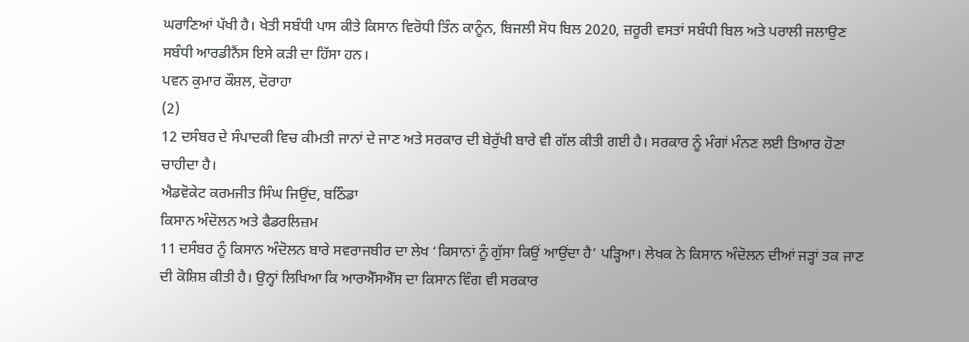ਘਰਾਣਿਆਂ ਪੱਖੀ ਹੈ। ਖੇਤੀ ਸਬੰਧੀ ਪਾਸ ਕੀਤੇ ਕਿਸਾਨ ਵਿਰੋਧੀ ਤਿੰਨ ਕਾਨੂੰਨ, ਬਿਜਲੀ ਸੋਧ ਬਿਲ 2020, ਜ਼ਰੂਰੀ ਵਸਤਾਂ ਸਬੰਧੀ ਬਿਲ ਅਤੇ ਪਰਾਲੀ ਜਲਾਉਣ ਸਬੰਧੀ ਆਰਡੀਨੈਂਸ ਇਸੇ ਕੜੀ ਦਾ ਹਿੱਸਾ ਹਨ।
ਪਵਨ ਕੁਮਾਰ ਕੌਸ਼ਲ, ਦੋਰਾਹਾ
(2)
12 ਦਸੰਬਰ ਦੇ ਸੰਪਾਦਕੀ ਵਿਚ ਕੀਮਤੀ ਜਾਨਾਂ ਦੇ ਜਾਣ ਅਤੇ ਸਰਕਾਰ ਦੀ ਬੇਰੁੱਖੀ ਬਾਰੇ ਵੀ ਗੱਲ ਕੀਤੀ ਗਈ ਹੈ। ਸਰਕਾਰ ਨੂੰ ਮੰਗਾਂ ਮੰਨਣ ਲਈ ਤਿਆਰ ਹੋਣਾ ਚਾਹੀਦਾ ਹੈ।
ਐਡਵੋਕੇਟ ਕਰਮਜੀਤ ਸਿੰਘ ਜਿਉਂਦ, ਬਠਿੰਡਾ
ਕਿਸਾਨ ਅੰਦੋਲਨ ਅਤੇ ਫੈਡਰਲਿਜ਼ਮ
11 ਦਸੰਬਰ ਨੂੰ ਕਿਸਾਨ ਅੰਦੋਲਨ ਬਾਰੇ ਸਵਰਾਜਬੀਰ ਦਾ ਲੇਖ ‘ਕਿਸਾਨਾਂ ਨੂੰ ਗੁੱਸਾ ਕਿਉਂ ਆਉਂਦਾ ਹੈ’ ਪੜ੍ਹਿਆ। ਲੇਖਕ ਨੇ ਕਿਸਾਨ ਅੰਦੋਲਨ ਦੀਆਂ ਜੜ੍ਹਾਂ ਤਕ ਜਾਣ ਦੀ ਕੋਸ਼ਿਸ਼ ਕੀਤੀ ਹੈ। ਉਨ੍ਹਾਂ ਲਿਖਿਆ ਕਿ ਆਰਐੱਸਐੱਸ ਦਾ ਕਿਸਾਨ ਵਿੰਗ ਵੀ ਸਰਕਾਰ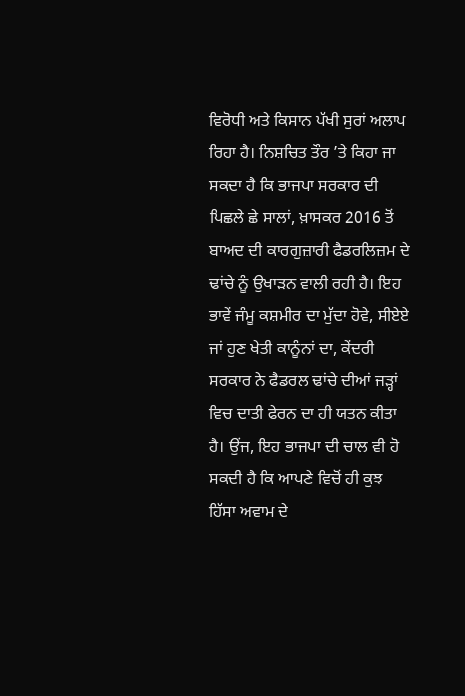ਵਿਰੋਧੀ ਅਤੇ ਕਿਸਾਨ ਪੱਖੀ ਸੁਰਾਂ ਅਲਾਪ ਰਿਹਾ ਹੈ। ਨਿਸ਼ਚਿਤ ਤੌਰ ’ਤੇ ਕਿਹਾ ਜਾ ਸਕਦਾ ਹੈ ਕਿ ਭਾਜਪਾ ਸਰਕਾਰ ਦੀ ਪਿਛਲੇ ਛੇ ਸਾਲਾਂ, ਖ਼ਾਸਕਰ 2016 ਤੋਂ ਬਾਅਦ ਦੀ ਕਾਰਗੁਜ਼ਾਰੀ ਫੈਡਰਲਿਜ਼ਮ ਦੇ ਢਾਂਚੇ ਨੂੰ ਉਖਾੜਨ ਵਾਲੀ ਰਹੀ ਹੈ। ਇਹ ਭਾਵੇਂ ਜੰਮੂ ਕਸ਼ਮੀਰ ਦਾ ਮੁੱਦਾ ਹੋਵੇ, ਸੀਏਏ ਜਾਂ ਹੁਣ ਖੇਤੀ ਕਾਨੂੰਨਾਂ ਦਾ, ਕੇਂਦਰੀ ਸਰਕਾਰ ਨੇ ਫੈਡਰਲ ਢਾਂਚੇ ਦੀਆਂ ਜੜ੍ਹਾਂ ਵਿਚ ਦਾਤੀ ਫੇਰਨ ਦਾ ਹੀ ਯਤਨ ਕੀਤਾ ਹੈ। ਉਂਜ, ਇਹ ਭਾਜਪਾ ਦੀ ਚਾਲ ਵੀ ਹੋ ਸਕਦੀ ਹੈ ਕਿ ਆਪਣੇ ਵਿਚੋਂ ਹੀ ਕੁਝ ਹਿੱਸਾ ਅਵਾਮ ਦੇ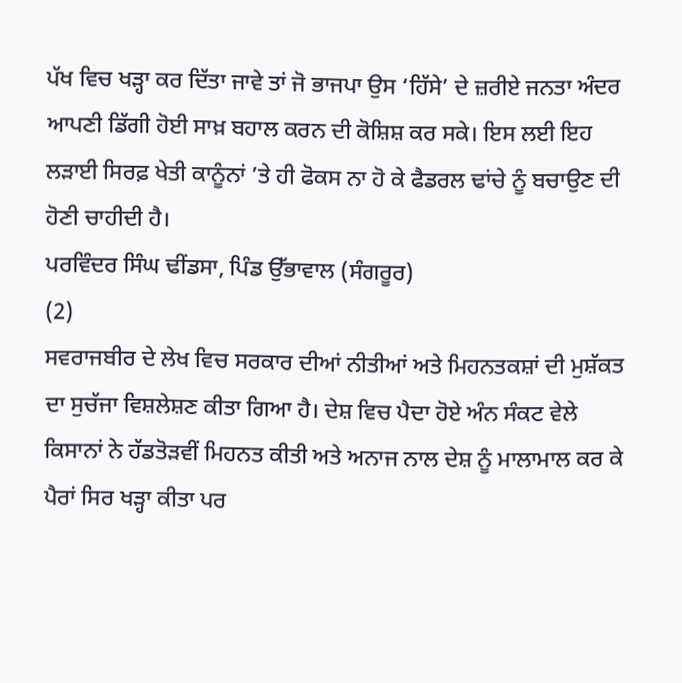ਪੱਖ ਵਿਚ ਖੜ੍ਹਾ ਕਰ ਦਿੱਤਾ ਜਾਵੇ ਤਾਂ ਜੋ ਭਾਜਪਾ ਉਸ ‘ਹਿੱਸੇ’ ਦੇ ਜ਼ਰੀਏ ਜਨਤਾ ਅੰਦਰ ਆਪਣੀ ਡਿੱਗੀ ਹੋਈ ਸਾਖ਼ ਬਹਾਲ ਕਰਨ ਦੀ ਕੋਸ਼ਿਸ਼ ਕਰ ਸਕੇ। ਇਸ ਲਈ ਇਹ ਲੜਾਈ ਸਿਰਫ਼ ਖੇਤੀ ਕਾਨੂੰਨਾਂ ’ਤੇ ਹੀ ਫੋਕਸ ਨਾ ਹੋ ਕੇ ਫੈਡਰਲ ਢਾਂਚੇ ਨੂੰ ਬਚਾਉਣ ਦੀ ਹੋਣੀ ਚਾਹੀਦੀ ਹੈ।
ਪਰਵਿੰਦਰ ਸਿੰਘ ਢੀਂਡਸਾ, ਪਿੰਡ ਉੱਭਾਵਾਲ (ਸੰਗਰੂਰ)
(2)
ਸਵਰਾਜਬੀਰ ਦੇ ਲੇਖ ਵਿਚ ਸਰਕਾਰ ਦੀਆਂ ਨੀਤੀਆਂ ਅਤੇ ਮਿਹਨਤਕਸ਼ਾਂ ਦੀ ਮੁਸ਼ੱਕਤ ਦਾ ਸੁਚੱਜਾ ਵਿਸ਼ਲੇਸ਼ਣ ਕੀਤਾ ਗਿਆ ਹੈ। ਦੇਸ਼ ਵਿਚ ਪੈਦਾ ਹੋਏ ਅੰਨ ਸੰਕਟ ਵੇਲੇ ਕਿਸਾਨਾਂ ਨੇ ਹੱਡਤੋੜਵੀਂ ਮਿਹਨਤ ਕੀਤੀ ਅਤੇ ਅਨਾਜ ਨਾਲ ਦੇਸ਼ ਨੂੰ ਮਾਲਾਮਾਲ ਕਰ ਕੇ ਪੈਰਾਂ ਸਿਰ ਖੜ੍ਹਾ ਕੀਤਾ ਪਰ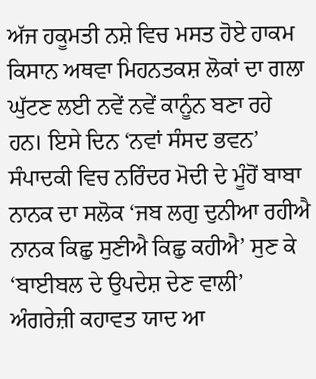ਅੱਜ ਹਕੂਮਤੀ ਨਸ਼ੇ ਵਿਚ ਮਸਤ ਹੋਏ ਹਾਕਮ ਕਿਸਾਨ ਅਥਵਾ ਮਿਹਨਤਕਸ਼ ਲੋਕਾਂ ਦਾ ਗਲਾ ਘੁੱਟਣ ਲਈ ਨਵੇਂ ਨਵੇਂ ਕਾਨੂੰਨ ਬਣਾ ਰਹੇ ਹਨ। ਇਸੇ ਦਿਨ ‘ਨਵਾਂ ਸੰਸਦ ਭਵਨ’ ਸੰਪਾਦਕੀ ਵਿਚ ਨਰਿੰਦਰ ਮੋਦੀ ਦੇ ਮੂੰਹੋਂ ਬਾਬਾ ਨਾਨਕ ਦਾ ਸਲੋਕ ‘ਜਬ ਲਗੁ ਦੁਨੀਆ ਰਹੀਐ ਨਾਨਕ ਕਿਛੁ ਸੁਣੀਐ ਕਿਛੁ ਕਹੀਐ’ ਸੁਣ ਕੇ ‘ਬਾਈਬਲ ਦੇ ਉਪਦੇਸ਼ ਦੇਣ ਵਾਲੀ’ ਅੰਗਰੇਜ਼ੀ ਕਹਾਵਤ ਯਾਦ ਆ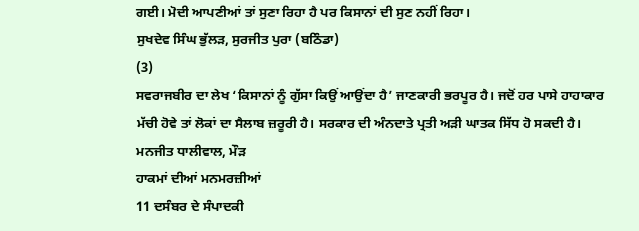ਗਈ। ਮੋਦੀ ਆਪਣੀਆਂ ਤਾਂ ਸੁਣਾ ਰਿਹਾ ਹੈ ਪਰ ਕਿਸਾਨਾਂ ਦੀ ਸੁਣ ਨਹੀਂ ਰਿਹਾ।
ਸੁਖਦੇਵ ਸਿੰਘ ਭੁੱਲੜ, ਸੁਰਜੀਤ ਪੁਰਾ (ਬਠਿੰਡਾ)
(3)
ਸਵਰਾਜਬੀਰ ਦਾ ਲੇਖ ‘ਕਿਸਾਨਾਂ ਨੂੰ ਗੁੱਸਾ ਕਿਉਂ ਆਉਂਦਾ ਹੈ’ ਜਾਣਕਾਰੀ ਭਰਪੂਰ ਹੈ। ਜਦੋਂ ਹਰ ਪਾਸੇ ਹਾਹਾਕਾਰ ਮੱਚੀ ਹੋਵੇ ਤਾਂ ਲੋਕਾਂ ਦਾ ਸੈਲਾਬ ਜ਼ਰੂਰੀ ਹੈ। ਸਰਕਾਰ ਦੀ ਅੰਨਦਾਤੇ ਪ੍ਰਤੀ ਅੜੀ ਘਾਤਕ ਸਿੱਧ ਹੋ ਸਕਦੀ ਹੈ।
ਮਨਜੀਤ ਧਾਲੀਵਾਲ, ਮੌੜ
ਹਾਕਮਾਂ ਦੀਆਂ ਮਨਮਰਜ਼ੀਆਂ
11 ਦਸੰਬਰ ਦੇ ਸੰਪਾਦਕੀ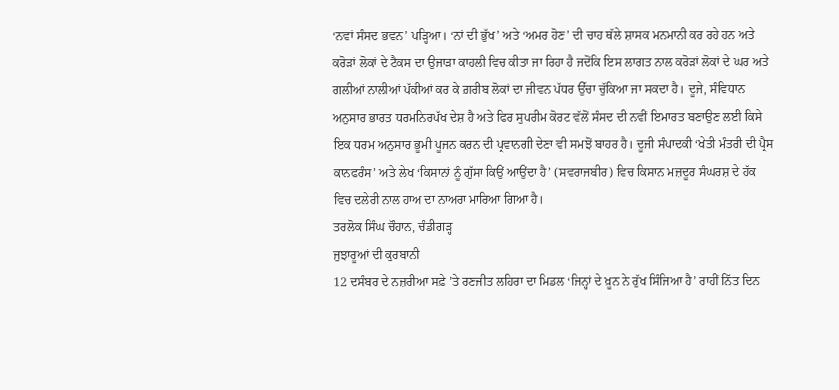‘ਨਵਾਂ ਸੰਸਦ ਭਵਨ’ ਪੜ੍ਹਿਆ। ‘ਨਾਂ ਦੀ ਭੁੱਖ’ ਅਤੇ ‘ਅਮਰ ਹੋਣ’ ਦੀ ਚਾਹ ਥੱਲੇ ਸ਼ਾਸਕ ਮਨਮਾਨੀ ਕਰ ਰਹੇ ਹਨ ਅਤੇ ਕਰੋੜਾਂ ਲੋਕਾਂ ਦੇ ਟੈਕਸ ਦਾ ਉਜਾੜਾ ਕਾਹਲੀ ਵਿਚ ਕੀਤਾ ਜਾ ਰਿਹਾ ਹੈ ਜਦੋਂਕਿ ਇਸ ਲਾਗਤ ਨਾਲ ਕਰੋੜਾਂ ਲੋਕਾਂ ਦੇ ਘਰ ਅਤੇ ਗਲੀਆਂ ਨਾਲੀਆਂ ਪੱਕੀਆਂ ਕਰ ਕੇ ਗ਼ਰੀਬ ਲੋਕਾਂ ਦਾ ਜੀਵਨ ਪੱਧਰ ਉੱਚਾ ਚੁੱਕਿਆ ਜਾ ਸਕਦਾ ਹੈ। ਦੂਜੇ, ਸੰਵਿਧਾਨ ਅਨੁਸਾਰ ਭਾਰਤ ਧਰਮਨਿਰਪੱਖ ਦੇਸ਼ ਹੈ ਅਤੇ ਫਿਰ ਸੁਪਰੀਮ ਕੋਰਟ ਵੱਲੋਂ ਸੰਸਦ ਦੀ ਨਵੀਂ ਇਮਾਰਤ ਬਣਾਉਣ ਲਈ ਕਿਸੇ ਇਕ ਧਰਮ ਅਨੁਸਾਰ ਭੂਮੀ ਪੂਜਨ ਕਰਨ ਦੀ ਪ੍ਰਵਾਨਗੀ ਦੇਣਾ ਵੀ ਸਮਝੋਂ ਬਾਹਰ ਹੈ। ਦੂਜੀ ਸੰਪਾਦਕੀ ‘ਖੇਤੀ ਮੰਤਰੀ ਦੀ ਪ੍ਰੈਸ ਕਾਨਫਰੰਸ’ ਅਤੇ ਲੇਖ ‘ਕਿਸਾਨਾਂ ਨੂੰ ਗੁੱਸਾ ਕਿਉਂ ਆਉਂਦਾ ਹੈ’ (ਸਵਰਾਜਬੀਰ) ਵਿਚ ਕਿਸਾਨ ਮਜ਼ਦੂਰ ਸੰਘਰਸ਼ ਦੇ ਹੱਕ ਵਿਚ ਦਲੇਰੀ ਨਾਲ ਹਾਅ ਦਾ ਨਾਅਰਾ ਮਾਰਿਆ ਗਿਆ ਹੈ।
ਤਰਲੋਕ ਸਿੰਘ ਚੌਹਾਨ, ਚੰਡੀਗੜ੍ਹ
ਜੁਝਾਰੂਆਂ ਦੀ ਕੁਰਬਾਨੀ
12 ਦਸੰਬਰ ਦੇ ਨਜ਼ਰੀਆ ਸਫ਼ੇ ’ਤੇ ਰਣਜੀਤ ਲਹਿਰਾ ਦਾ ਮਿਡਲ ‘ਜਿਨ੍ਹਾਂ ਦੇ ਖ਼ੂਨ ਨੇ ਰੁੱਖ ਸਿੰਜਿਆ ਹੈ’ ਰਾਹੀਂ ਨਿੱਤ ਦਿਨ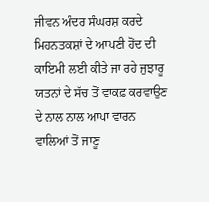ਜੀਵਨ ਅੰਦਰ ਸੰਘਰਸ਼ ਕਰਦੇ ਮਿਹਨਤਕਸ਼ਾਂ ਦੇ ਆਪਣੀ ਹੋਂਦ ਦੀ ਕਾਇਮੀ ਲਈ ਕੀਤੇ ਜਾ ਰਹੇ ਜੁਝਾਰੂ ਯਤਨਾਂ ਦੇ ਸੱਚ ਤੋਂ ਵਾਕਫ਼ ਕਰਵਾਉਣ ਦੇ ਨਾਲ ਨਾਲ ਆਪਾ ਵਾਰਨ ਵਾਲਿਆਂ ਤੋਂ ਜਾਣੂ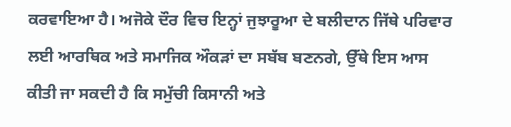ਕਰਵਾਇਆ ਹੈ। ਅਜੋਕੇ ਦੌਰ ਵਿਚ ਇਨ੍ਹਾਂ ਜੁਝਾਰੂਆ ਦੇ ਬਲੀਦਾਨ ਜਿੱਥੇ ਪਰਿਵਾਰ ਲਈ ਆਰਥਿਕ ਅਤੇ ਸਮਾਜਿਕ ਔਕੜਾਂ ਦਾ ਸਬੱਬ ਬਣਨਗੇ, ਉੱਥੇ ਇਸ ਆਸ ਕੀਤੀ ਜਾ ਸਕਦੀ ਹੈ ਕਿ ਸਮੁੱਚੀ ਕਿਸਾਨੀ ਅਤੇ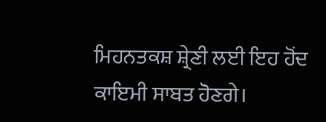ਮਿਹਨਤਕਸ਼ ਸ਼੍ਰੇਣੀ ਲਈ ਇਹ ਹੋਂਦ ਕਾਇਮੀ ਸਾਬਤ ਹੋਣਗੇ।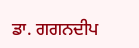ਡਾ. ਗਗਨਦੀਪ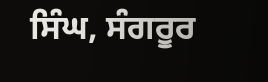ਸਿੰਘ, ਸੰਗਰੂਰ